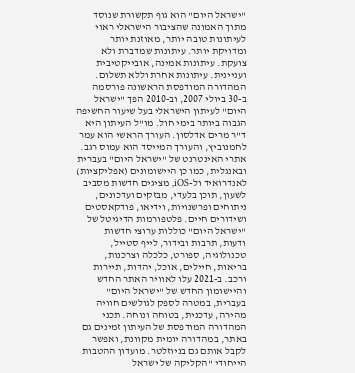"ישראל היום" הוא גוף תקשורת שנוסד מתוך האמונה שהציבור הישראלי ראוי לעיתונות טובה יותר, מאוזנת יותר ומדויקת יותר. עיתונות שמדברת ולא צועקת. עיתונות אמינה, אובייקטיבית ועניינית. עיתונות אחרת וללא תשלום. המהדורה המודפסת הראשונה פורסמה ב-30 ביולי 2007, וב-2010 הפך "ישראל היום" לעיתון הישראלי בעל שיעור החשיפה הגבוה ביותר בימי חול. מו"ל העיתון היא ד"ר מרים אדלסון. העורך הראשי הוא עמר לחמנוביץ, והעורך המייסד הוא עמוס רגב. אתרי האינטרנט של "ישראל היום" בעברית ובאנגלית, כמו כן היישומונים (אפליקציות) לאנדרואיד ול-iOS, מציגים חדשות מסביב לשעון, תוכן בלעדי, מבזקים ועדכונים, ניתוחים ופרשנויות, וידיאו, פודקאסטים ושידורים חיים. פלטפורמות הדיגיטל של "ישראל היום" כוללות ערוצי חדשות ודעות, תרבות ובידור, לייף סטייל, טכנולוגיה, ספורט, כלכלה וצרכנות, בריאות, חיילים, אוכל, יהדות, תיירות ורכב. ב-2021 עלו לאוויר האתר החדש והיישומון החדש של "ישראל היום" בעברית, במטרה לספק לגולשים חוויה מהירה, עדכנית, בטוחה ונוחה. תכני המהדורה המודפסת של העיתון זמינים גם באתר, במהדורה יומית מקוונת, ואפשר לקבל אותם גם בניוזלטר. מועדון ההטבות הייחודי "הקליקה של ישראל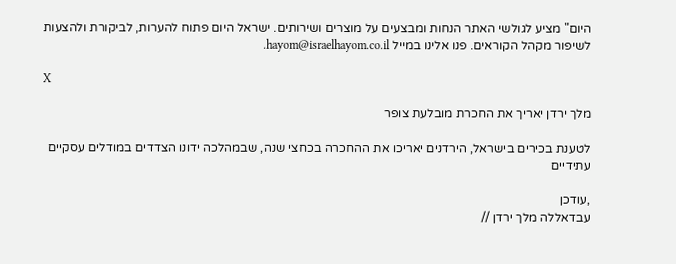היום" מציע לגולשי האתר הנחות ומבצעים על מוצרים ושירותים. ישראל היום פתוח להערות, לביקורת ולהצעות לשיפור מקהל הקוראים. פנו אלינו במייל hayom@israelhayom.co.il.

X

מלך ירדן יאריך את החכרת מובלעת צופר

לטענת בכירים בישראל, הירדנים יאריכו את ההחכרה בכחצי שנה, שבמהלכה ידונו הצדדים במודלים עסקיים עתידיים

,עודכן
עבדאללה מלך ירדן //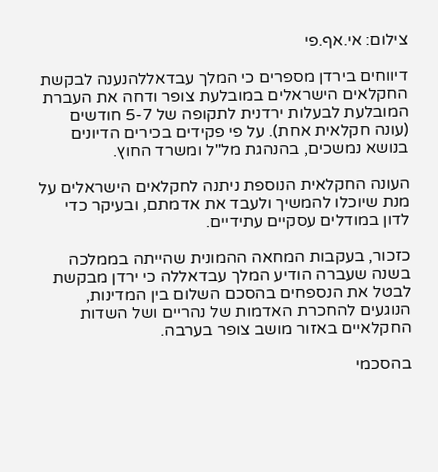צילום: אי.אף.פי

דיווחים בירדן מספרים כי המלך עבדאללהנענה לבקשת החקלאים הישראלים במובלעת צופר ודחה את העברת המובלעת לבעלות ירדנית לתקופה של 5-7 חודשים (עונה חקלאית אחת). על פי פקידים בכירים הדיונים בנושא נמשכים, בהנהגת מל"ל ומשרד החוץ.

העונה החקלאית הנוספת ניתנה לחקלאים הישראלים על מנת שיוכלו להמשיך ולעבד את אדמתם, ובעיקר כדי לדון במודלים עסקיים עתידיים.

כזכור, בעקבות המחאה ההמונית שהייתה בממלכה בשנה שעברה הודיע המלך עבדאללה כי ירדן מבקשת לבטל את הנספחים בהסכם השלום בין המדינות, הנוגעים להחכרת האדמות של נהריים ושל השדות החקלאיים באזור מושב צופר בערבה.

בהסכמי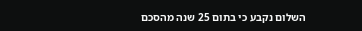השלום נקבע כי בתום 25 שנה מהסכם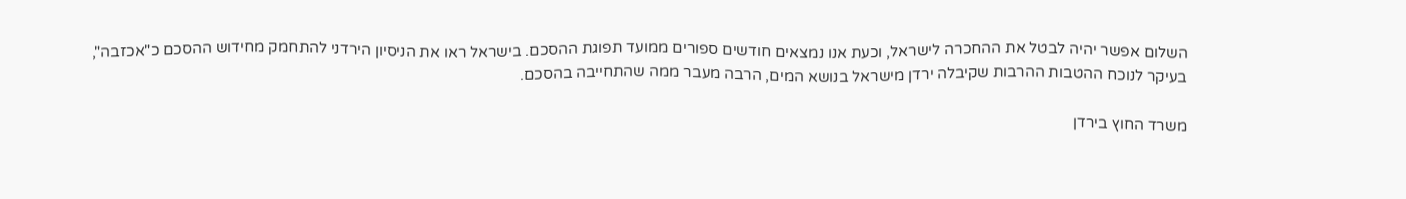השלום אפשר יהיה לבטל את ההחכרה לישראל, וכעת אנו נמצאים חודשים ספורים ממועד תפוגת ההסכם. בישראל ראו את הניסיון הירדני להתחמק מחידוש ההסכם כ"אכזבה", בעיקר לנוכח ההטבות ההרבות שקיבלה ירדן מישראל בנושא המים, הרבה מעבר ממה שהתחייבה בהסכם.

משרד החוץ בירדן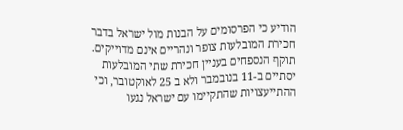הודיע כי הפרסומים על הבנות מול ישראל בדבר חכירת המובלעות צופר ונהריים אינם מדוייקים. תוקף הנספחים בעניין חכירת שתי המובלעות יסתיים ב-11 בנובמבר ולא ב 25 לאוקטובר, וכי ההתייעצויות שהתקיימו עם ישראל נגעו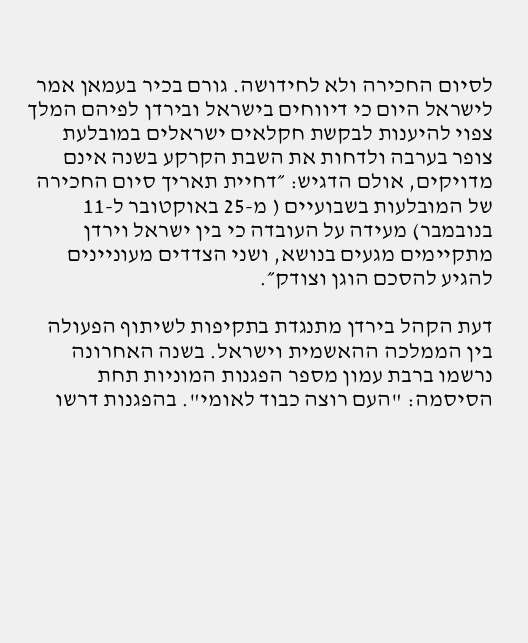לסיום החכירה ולא לחידושה. גורם בכיר בעמאן אמר לישראל היום כי דיווחים בישראל ובירדן לפיהם המלך צפוי להיענות לבקשת חקלאים ישראלים במובלעת צופר בערבה ולדחות את השבת הקרקע בשנה אינם מדויקים, אולם הדגיש: ״דחיית תאריך סיום החכירה של המובלעות בשבועיים ( מ-25 באוקטובר ל-11 בנובמבר) מעידה על העובדה כי בין ישראל וירדן מתקיימים מגעים בנושא, ושני הצדדים מעוניינים להגיע להסכם הוגן וצודק״.

דעת הקהל בירדן מתנגדת בתקיפות לשיתוף הפעולה בין הממלכה ההאשמית וישראל. בשנה האחרונה נרשמו ברבת עמון מספר הפגנות המוניות תחת הסיסמה: "העם רוצה כבוד לאומי". בהפגנות דרשו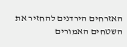האזרחים הירדנים להחזיר את השטחים האמורים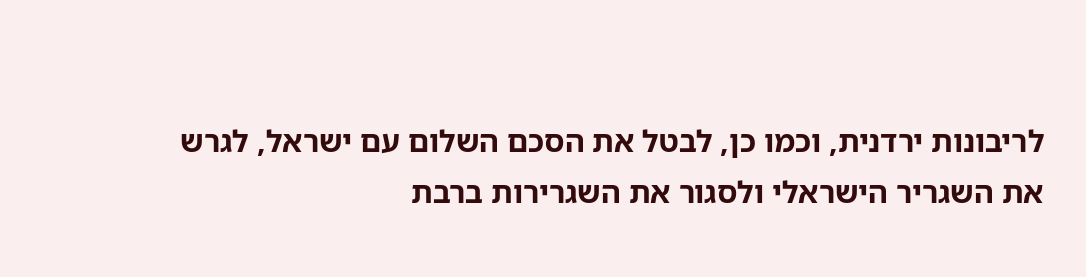לריבונות ירדנית, וכמו כן, לבטל את הסכם השלום עם ישראל, לגרש את השגריר הישראלי ולסגור את השגרירות ברבת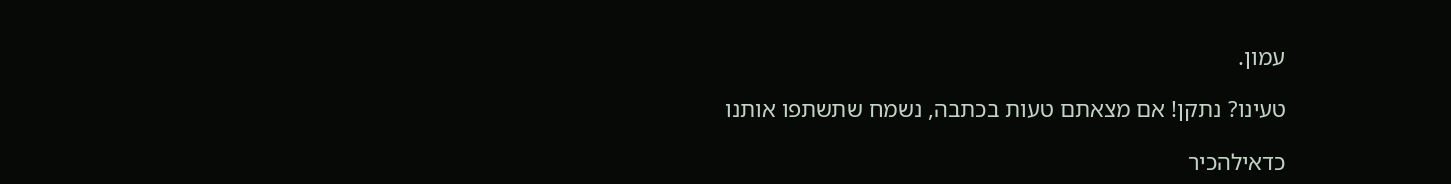עמון.

טעינו? נתקן! אם מצאתם טעות בכתבה, נשמח שתשתפו אותנו

כדאילהכיר